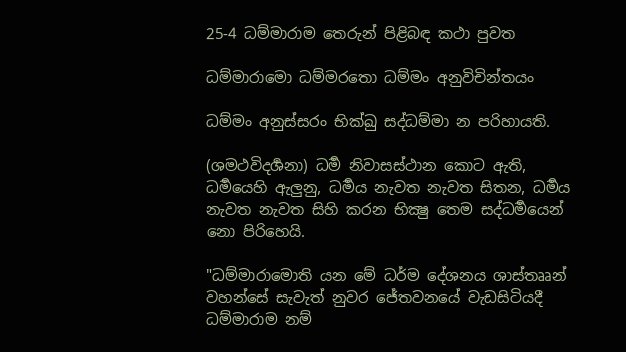25-4 ධම්මාරාම තෙරුන් පිළිබඳ කථා පුවත

ධම්මාරාමො ධම්මරතො ධම්මං අනුවිචින්තයං

ධම්මං අනුස්සරං භික්ඛු සද්ධම්මා න පරිහායති.

(ශමථවිදර්‍ශනා) ධර්‍ම නිවාසස්ථාන කොට ඇති, ධර්‍මයෙහි ඇලුනු, ධර්‍මය නැවත නැවත සිතන, ධර්‍මය නැවත නැවත සිහි කරන භික්‍ෂු තෙම සද්ධර්‍මයෙන් නො පිරිහෙයි.

"ධම්මාරාමොති යන මේ ධර්ම දේශනය ශාස්තෲන් වහන්සේ සැවැත් නුවර ජේතවනයේ වැඩසිටියදී ධම්මාරාම නම්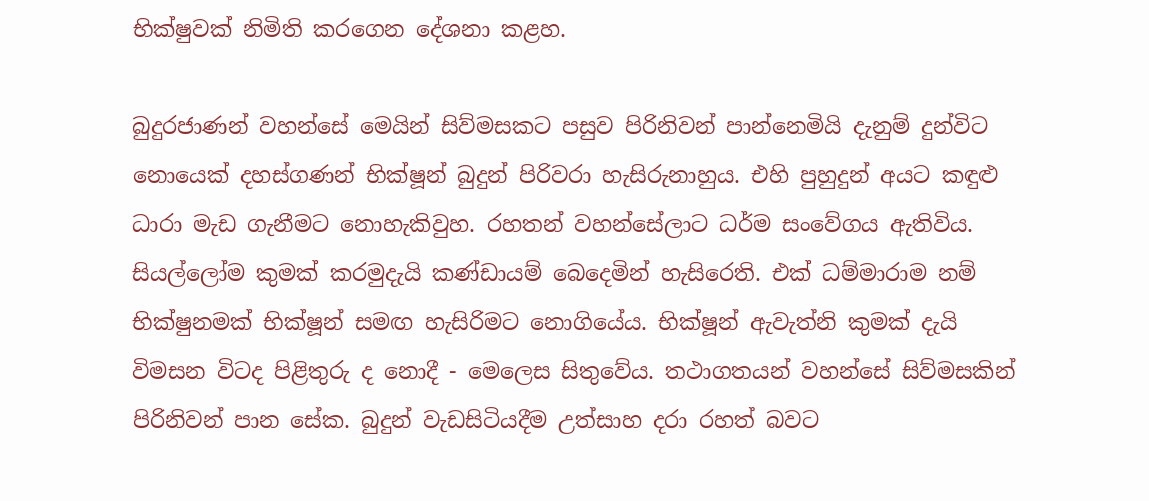භික්ෂුවක් නිමිති කරගෙන දේශනා කළහ.

බුදුරජාණන් වහන්සේ මෙයින් සිව්මසකට පසුව පිරිනිවන් පාන්නෙමියි දැනුම් දුන්විට නොයෙක් දහස්ගණන් භික්ෂූන් බුදුන් පිරිවරා හැසිරුනාහුය. එහි පුහුදුන් අයට කඳුළු ධාරා මැඩ ගැනීමට නොහැකිවුහ. රහතන් වහන්සේලාට ධර්ම සංවේගය ඇතිවිය. සියල්ලෝම කුමක් කරමුදැයි කණ්ඩායම් බෙදෙමින් හැසිරෙති. එක් ධම්මාරාම නම් භික්ෂුනමක් භික්ෂූන් සමඟ හැසිරිමට නොගියේය. භික්ෂූන් ඇවැත්නි කුමක් දැයි විමසන විටද පිළිතුරු ද නොදී - මෙලෙස සිතුවේය. තථාගතයන් වහන්සේ සිව්මසකින් පිරිනිවන් පාන සේක. බුදුන් වැඩසිටියදීම උත්සාහ දරා රහත් බවට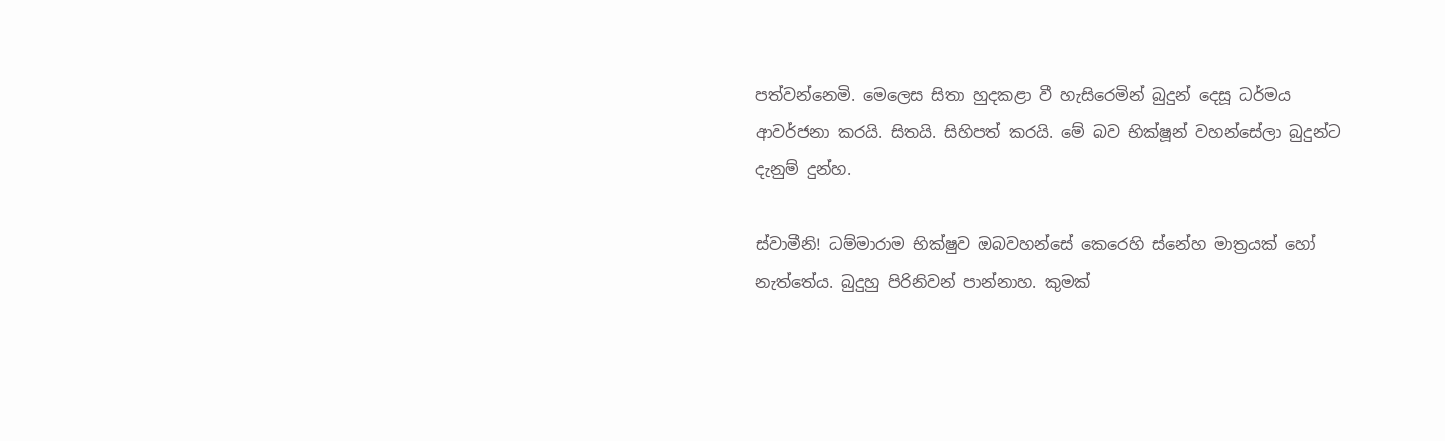පත්වන්නෙමි. මෙලෙස සිතා හුදකළා වී හැසිරෙමින් බුදුන් දෙසූ ධර්මය ආවර්ජනා කරයි. සිතයි. සිහිපත් කරයි. මේ බව භික්ෂූන් වහන්සේලා බුදුන්ට දැනුම් දුන්හ.

ස්වාමීනි! ධම්මාරාම භික්ෂුව ඔබවහන්සේ කෙරෙහි ස්නේහ මාත්‍රයක් හෝ නැත්තේය. බුදුහු පිරිනිවන් පාන්නාහ. කුමක්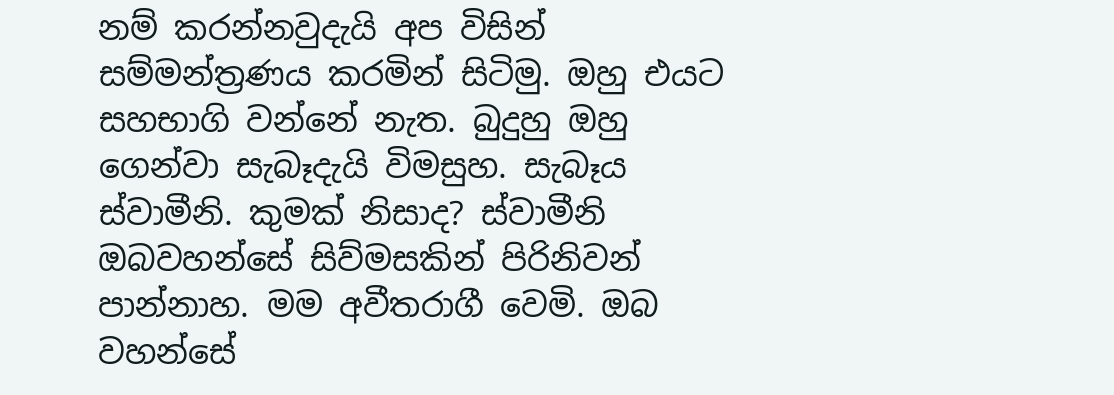නම් කරන්නවුදැයි අප විසින් සම්මන්ත්‍රණය කරමින් සිටිමු. ඔහු එයට සහභාගි වන්නේ නැත. බුදුහු ඔහු ගෙන්වා සැබෑදැයි විමසුහ. සැබෑය ස්වාමීනි. කුමක් නිසාද? ස්වාමීනි ඔබවහන්සේ සිව්මසකින් පිරිනිවන් පාන්නාහ. මම අවීතරාගී වෙමි. ඔබ වහන්සේ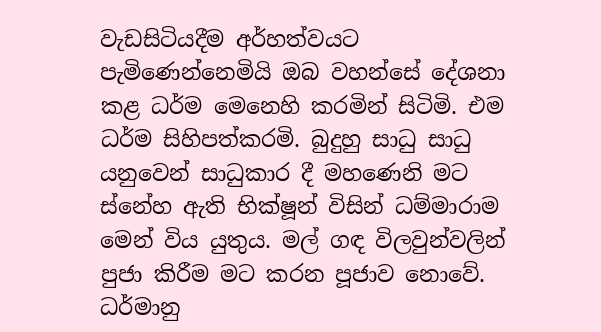වැඩසිටියදීම අර්හත්වයට පැමිණෙන්නෙමියි ඔබ වහන්සේ දේශනා කළ ධර්ම මෙනෙහි කරමින් සිටිමි. එම ධර්ම සිහිපත්කරමි. බුදුහු සාධු සාධු යනුවෙන් සාධුකාර දී මහණෙනි මට ස්නේහ ඇති භික්ෂූන් විසින් ධම්මාරාම මෙන් විය යුතුය. මල් ගඳ විලවුන්වලින් පුජා කිරීම මට කරන පූජාව නොවේ. ධර්මානු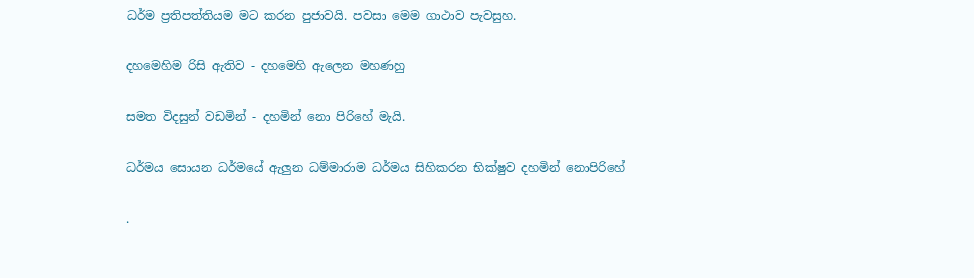ධර්ම ප්‍රතිපත්තියම මට කරන පුජාවයි. පවසා මෙම ගාථාව පැවසුහ.

දහමෙහිම රිසි ඇතිව - දහමෙහි ඇලෙන මහණහු

සමත විදසුන් වඩමින් - දහමින් නො පිරිහේ මැයි.

ධර්මය සොයන ධර්මයේ ඇලුන ධම්මාරාම ධර්මය සිහිකරන භික්ෂුව දහමින් නොපිරිහේ

.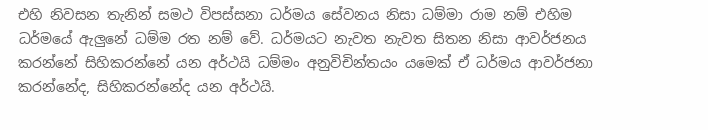එහි නිවසන තැනින් සමථ විපස්සනා ධර්මය සේවනය නිසා ධම්මා රාම නම් එහිම ධර්මයේ ඇලුනේ ධම්ම රත නම් වේ. ධර්මයට නැවත නැවත සිතන නිසා ආවර්ජනය කරන්නේ සිහිකරන්නේ යන අර්ථයි ධම්මං අනුවිචින්තයං යමෙක් ඒ ධර්මය ආවර්ජනා කරන්නේද, සිහිකරන්නේද යන අර්ථයි.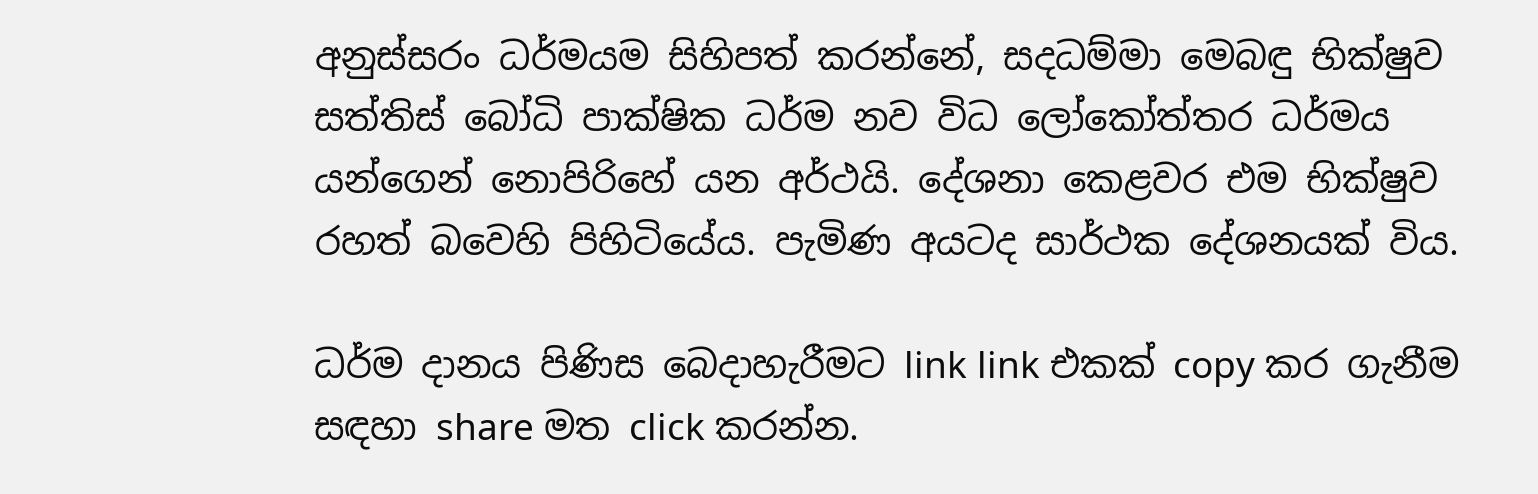අනුස්සරං ධර්මයම සිහිපත් කරන්නේ, සදධම්මා මෙබඳු භික්ෂුව සත්තිස් බෝධි පාක්ෂික ධර්ම නව විධ ලෝකෝත්තර ධර්මය යන්ගෙන් නොපිරිහේ යන අර්ථයි. දේශනා කෙළවර එම භික්ෂුව රහත් බවෙහි පිහිටියේය. පැමිණ අයටද සාර්ථක දේශනයක් විය.

ධර්ම දානය පිණිස බෙදාහැරීමට link link එකක් copy කර ගැනීම සඳහා share මත click කරන්න.